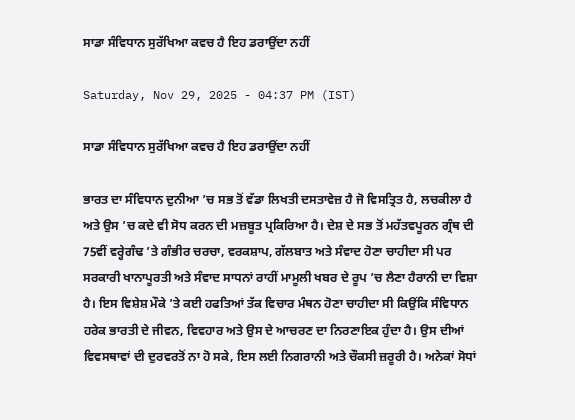ਸਾਡਾ ਸੰਵਿਧਾਨ ਸੁਰੱਖਿਆ ਕਵਚ ਹੈ ਇਹ ਡਰਾਉਂਦਾ ਨਹੀਂ

Saturday, Nov 29, 2025 - 04:37 PM (IST)

ਸਾਡਾ ਸੰਵਿਧਾਨ ਸੁਰੱਖਿਆ ਕਵਚ ਹੈ ਇਹ ਡਰਾਉਂਦਾ ਨਹੀਂ

ਭਾਰਤ ਦਾ ਸੰਵਿਧਾਨ ਦੁਨੀਆ ’ਚ ਸਭ ਤੋਂ ਵੱਡਾ ਲਿਖਤੀ ਦਸਤਾਵੇਜ਼ ਹੈ ਜੋ ਵਿਸਤ੍ਰਿਤ ਹੈ, ਲਚਕੀਲਾ ਹੈ ਅਤੇ ਉਸ ’ਚ ਕਦੇ ਵੀ ਸੋਧ ਕਰਨ ਦੀ ਮਜ਼ਬੂਤ ਪ੍ਰਕਿਰਿਆ ਹੈ। ਦੇਸ਼ ਦੇ ਸਭ ਤੋਂ ਮਹੱਤਵਪੂਰਨ ਗ੍ਰੰਥ ਦੀ 75ਵੀਂ ਵਰ੍ਹੇਗੰਢ ’ਤੇ ਗੰਭੀਰ ਚਰਚਾ, ਵਰਕਸ਼ਾਪ, ਗੱਲਬਾਤ ਅਤੇ ਸੰਵਾਦ ਹੋਣਾ ਚਾਹੀਦਾ ਸੀ ਪਰ ਸਰਕਾਰੀ ਖਾਨਾਪੂਰਤੀ ਅਤੇ ਸੰਵਾਦ ਸਾਧਨਾਂ ਰਾਹੀਂ ਮਾਮੂਲੀ ਖਬਰ ਦੇ ਰੂਪ ’ਚ ਲੈਣਾ ਹੈਰਾਨੀ ਦਾ ਵਿਸ਼ਾ ਹੈ। ਇਸ ਵਿਸ਼ੇਸ਼ ਮੌਕੇ ’ਤੇ ਕਈ ਹਫਤਿਆਂ ਤੱਕ ਵਿਚਾਰ ਮੰਥਨ ਹੋਣਾ ਚਾਹੀਦਾ ਸੀ ਕਿਉਂਕਿ ਸੰਵਿਧਾਨ ਹਰੇਕ ਭਾਰਤੀ ਦੇ ਜੀਵਨ, ਵਿਵਹਾਰ ਅਤੇ ਉਸ ਦੇ ਆਚਰਣ ਦਾ ਨਿਰਣਾਇਕ ਹੁੰਦਾ ਹੈ। ਉਸ ਦੀਆਂ ਵਿਵਸਥਾਵਾਂ ਦੀ ਦੁਰਵਰਤੋਂ ਨਾ ਹੋ ਸਕੇ, ਇਸ ਲਈ ਨਿਗਰਾਨੀ ਅਤੇ ਚੌਕਸੀ ਜ਼ਰੂਰੀ ਹੈ। ਅਨੇਕਾਂ ਸੋਧਾਂ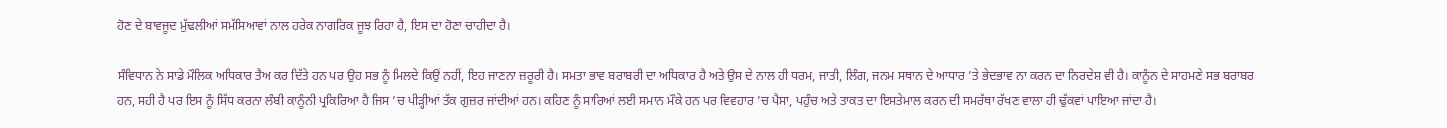ਹੋਣ ਦੇ ਬਾਵਜੂਦ ਮੁੱਢਲੀਆਂ ਸਮੱਸਿਆਵਾਂ ਨਾਲ ਹਰੇਕ ਨਾਗਰਿਕ ਜੂਝ ਰਿਹਾ ਹੈ, ਇਸ ਦਾ ਹੋਣਾ ਚਾਹੀਦਾ ਹੈ।

ਸੰਵਿਧਾਨ ਨੇ ਸਾਡੇ ਮੌਲਿਕ ਅਧਿਕਾਰ ਤੈਅ ਕਰ ਦਿੱਤੇ ਹਨ ਪਰ ਉਹ ਸਭ ਨੂੰ ਮਿਲਦੇ ਕਿਉਂ ਨਹੀਂ, ਇਹ ਜਾਣਨਾ ਜ਼ਰੂਰੀ ਹੈ। ਸਮਤਾ ਭਾਵ ਬਰਾਬਰੀ ਦਾ ਅਧਿਕਾਰ ਹੈ ਅਤੇ ਉਸ ਦੇ ਨਾਲ ਹੀ ਧਰਮ, ਜਾਤੀ, ਲਿੰਗ, ਜਨਮ ਸਥਾਨ ਦੇ ਆਧਾਰ ’ਤੇ ਭੇਦਭਾਵ ਨਾ ਕਰਨ ਦਾ ਨਿਰਦੇਸ਼ ਵੀ ਹੈ। ਕਾਨੂੰਨ ਦੇ ਸਾਹਮਣੇ ਸਭ ਬਰਾਬਰ ਹਨ, ਸਹੀ ਹੈ ਪਰ ਇਸ ਨੂੰ ਸਿੱਧ ਕਰਨਾ ਲੰਬੀ ਕਾਨੂੰਨੀ ਪ੍ਰਕਿਰਿਆ ਹੈ ਜਿਸ ’ਚ ਪੀੜ੍ਹੀਆਂ ਤੱਕ ਗੁਜ਼ਰ ਜਾਂਦੀਆਂ ਹਨ। ਕਹਿਣ ਨੂੰ ਸਾਰਿਆਂ ਲਈ ਸਮਾਨ ਮੌਕੇ ਹਨ ਪਰ ਵਿਵਹਾਰ ’ਚ ਪੈਸਾ, ਪਹੁੰਚ ਅਤੇ ਤਾਕਤ ਦਾ ਇਸਤੇਮਾਲ ਕਰਨ ਦੀ ਸਮਰੱਥਾ ਰੱਖਣ ਵਾਲਾ ਹੀ ਢੁੱਕਵਾਂ ਪਾਇਆ ਜਾਂਦਾ ਹੈ।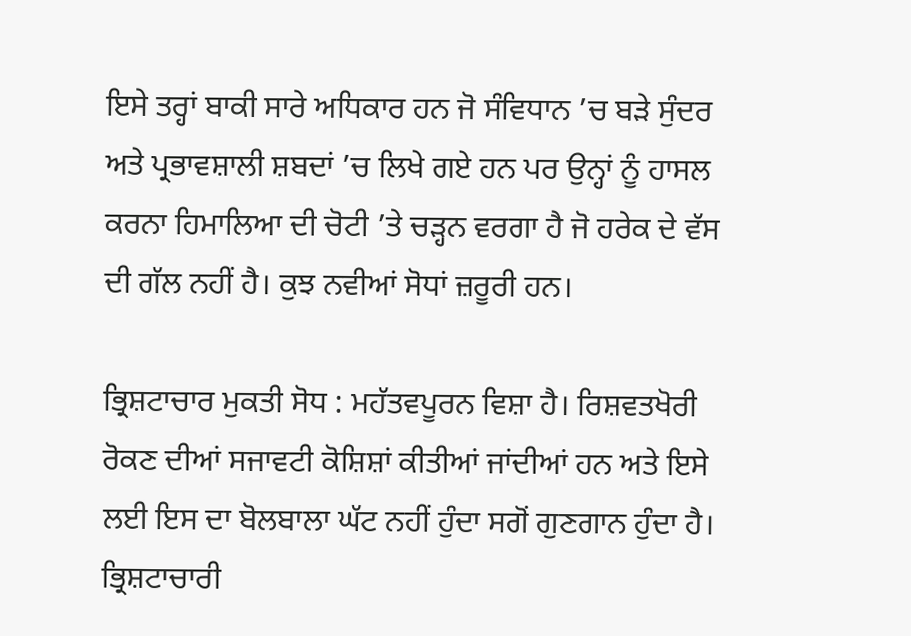ਇਸੇ ਤਰ੍ਹਾਂ ਬਾਕੀ ਸਾਰੇ ਅਧਿਕਾਰ ਹਨ ਜੋ ਸੰਵਿਧਾਨ ’ਚ ਬੜੇ ਸੁੰਦਰ ਅਤੇ ਪ੍ਰਭਾਵਸ਼ਾਲੀ ਸ਼ਬਦਾਂ ’ਚ ਲਿਖੇ ਗਏ ਹਨ ਪਰ ਉਨ੍ਹਾਂ ਨੂੰ ਹਾਸਲ ਕਰਨਾ ਹਿਮਾਲਿਆ ਦੀ ਚੋਟੀ ’ਤੇ ਚੜ੍ਹਨ ਵਰਗਾ ਹੈ ਜੋ ਹਰੇਕ ਦੇ ਵੱਸ ਦੀ ਗੱਲ ਨਹੀਂ ਹੈ। ਕੁਝ ਨਵੀਆਂ ਸੋਧਾਂ ਜ਼ਰੂਰੀ ਹਨ।

ਭ੍ਰਿਸ਼ਟਾਚਾਰ ਮੁਕਤੀ ਸੋਧ : ਮਹੱਤਵਪੂਰਨ ਵਿਸ਼ਾ ਹੈ। ਰਿਸ਼ਵਤਖੋਰੀ ਰੋਕਣ ਦੀਆਂ ਸਜਾਵਟੀ ਕੋਸ਼ਿਸ਼ਾਂ ਕੀਤੀਆਂ ਜਾਂਦੀਆਂ ਹਨ ਅਤੇ ਇਸੇ ਲਈ ਇਸ ਦਾ ਬੋਲਬਾਲਾ ਘੱਟ ਨਹੀਂ ਹੁੰਦਾ ਸਗੋਂ ਗੁਣਗਾਨ ਹੁੰਦਾ ਹੈ। ਭ੍ਰਿਸ਼ਟਾਚਾਰੀ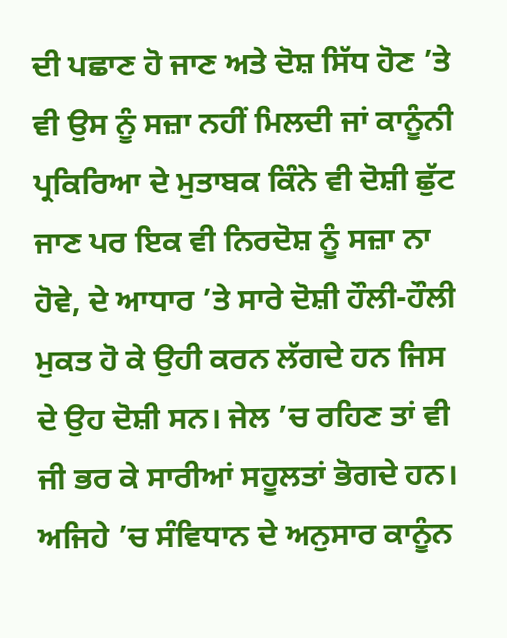ਦੀ ਪਛਾਣ ਹੋ ਜਾਣ ਅਤੇ ਦੋਸ਼ ਸਿੱਧ ਹੋਣ ’ਤੇ ਵੀ ਉਸ ਨੂੰ ਸਜ਼ਾ ਨਹੀਂ ਮਿਲਦੀ ਜਾਂ ਕਾਨੂੰਨੀ ਪ੍ਰਕਿਰਿਆ ਦੇ ਮੁਤਾਬਕ ਕਿੰਨੇ ਵੀ ਦੋਸ਼ੀ ਛੁੱਟ ਜਾਣ ਪਰ ਇਕ ਵੀ ਨਿਰਦੋਸ਼ ਨੂੰ ਸਜ਼ਾ ਨਾ ਹੋਵੇ, ਦੇ ਆਧਾਰ ’ਤੇ ਸਾਰੇ ਦੋਸ਼ੀ ਹੌਲੀ-ਹੌਲੀ ਮੁਕਤ ਹੋ ਕੇ ਉਹੀ ਕਰਨ ਲੱਗਦੇ ਹਨ ਜਿਸ ਦੇ ਉਹ ਦੋਸ਼ੀ ਸਨ। ਜੇਲ ’ਚ ਰਹਿਣ ਤਾਂ ਵੀ ਜੀ ਭਰ ਕੇ ਸਾਰੀਆਂ ਸਹੂਲਤਾਂ ਭੋਗਦੇ ਹਨ। ਅਜਿਹੇ ’ਚ ਸੰਵਿਧਾਨ ਦੇ ਅਨੁਸਾਰ ਕਾਨੂੰਨ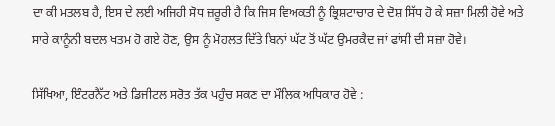ਦਾ ਕੀ ਮਤਲਬ ਹੈ, ਇਸ ਦੇ ਲਈ ਅਜਿਹੀ ਸੋਧ ਜ਼ਰੂਰੀ ਹੈ ਕਿ ਜਿਸ ਵਿਅਕਤੀ ਨੂੰ ਭ੍ਰਿਸ਼ਟਾਚਾਰ ਦੇ ਦੋਸ਼ ਸਿੱਧ ਹੋ ਕੇ ਸਜ਼ਾ ਮਿਲੀ ਹੋਵੇ ਅਤੇ ਸਾਰੇ ਕਾਨੂੰਨੀ ਬਦਲ ਖਤਮ ਹੋ ਗਏ ਹੋਣ, ਉਸ ਨੂੰ ਮੋਹਲਤ ਦਿੱਤੇ ਬਿਨਾਂ ਘੱਟ ਤੋਂ ਘੱਟ ਉਮਰਕੈਦ ਜਾਂ ਫਾਂਸੀ ਦੀ ਸਜ਼ਾ ਹੋਵੇ।

ਸਿੱਖਿਆ, ਇੰਟਰਨੈੱਟ ਅਤੇ ਡਿਜੀਟਲ ਸਰੋਤ ਤੱਕ ਪਹੁੰਚ ਸਕਣ ਦਾ ਮੌਲਿਕ ਅਧਿਕਾਰ ਹੋਵੇ :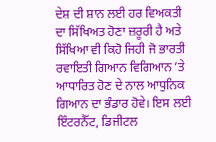ਦੇਸ਼ ਦੀ ਸ਼ਾਨ ਲਈ ਹਰ ਵਿਅਕਤੀ ਦਾ ਸਿੱਖਿਅਤ ਹੋਣਾ ਜ਼ਰੂਰੀ ਹੈ ਅਤੇ ਸਿੱਖਿਆ ਵੀ ਕਿਹੋ ਜਿਹੀ ਜੋ ਭਾਰਤੀ ਰਵਾਇਤੀ ਗਿਆਨ ਵਿਗਿਆਨ ’ਤੇ ਆਧਾਰਿਤ ਹੋਣ ਦੇ ਨਾਲ ਆਧੁਨਿਕ ਗਿਆਨ ਦਾ ਭੰਡਾਰ ਹੋਵੇ। ਇਸ ਲਈ ਇੰਟਰਨੈੱਟ, ਡਿਜੀਟਲ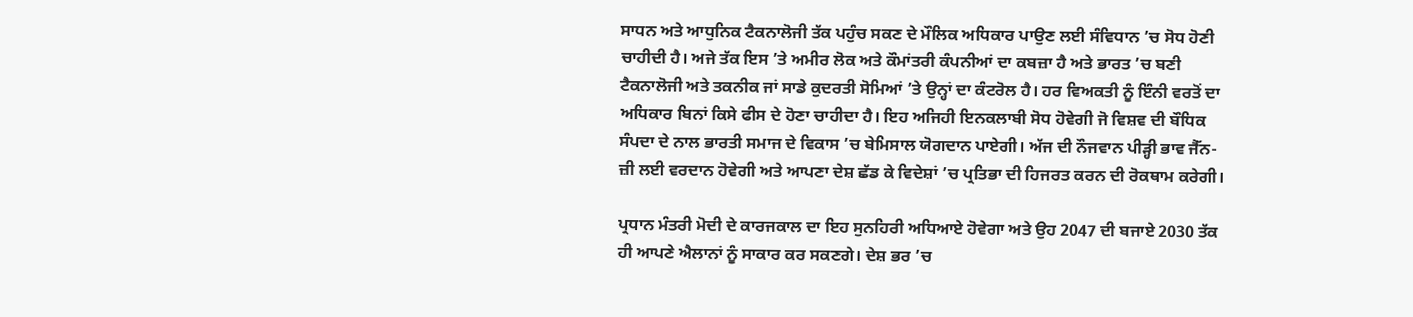ਸਾਧਨ ਅਤੇ ਆਧੁਨਿਕ ਟੈਕਨਾਲੋਜੀ ਤੱਕ ਪਹੁੰਚ ਸਕਣ ਦੇ ਮੌਲਿਕ ਅਧਿਕਾਰ ਪਾਉਣ ਲਈ ਸੰਵਿਧਾਨ ’ਚ ਸੋਧ ਹੋਣੀ ਚਾਹੀਦੀ ਹੈ। ਅਜੇ ਤੱਕ ਇਸ ’ਤੇ ਅਮੀਰ ਲੋਕ ਅਤੇ ਕੌਮਾਂਤਰੀ ਕੰਪਨੀਆਂ ਦਾ ਕਬਜ਼ਾ ਹੈ ਅਤੇ ਭਾਰਤ ’ਚ ਬਣੀ ਟੈਕਨਾਲੋਜੀ ਅਤੇ ਤਕਨੀਕ ਜਾਂ ਸਾਡੇ ਕੁਦਰਤੀ ਸੋਮਿਆਂ ’ਤੇ ਉਨ੍ਹਾਂ ਦਾ ਕੰਟਰੋਲ ਹੈ। ਹਰ ਵਿਅਕਤੀ ਨੂੰ ਇੰਨੀ ਵਰਤੋਂ ਦਾ ਅਧਿਕਾਰ ਬਿਨਾਂ ਕਿਸੇ ਫੀਸ ਦੇ ਹੋਣਾ ਚਾਹੀਦਾ ਹੈ। ਇਹ ਅਜਿਹੀ ਇਨਕਲਾਬੀ ਸੋਧ ਹੋਵੇਗੀ ਜੋ ਵਿਸ਼ਵ ਦੀ ਬੌਧਿਕ ਸੰਪਦਾ ਦੇ ਨਾਲ ਭਾਰਤੀ ਸਮਾਜ ਦੇ ਵਿਕਾਸ ’ਚ ਬੇਮਿਸਾਲ ਯੋਗਦਾਨ ਪਾਏਗੀ। ਅੱਜ ਦੀ ਨੌਜਵਾਨ ਪੀੜ੍ਹੀ ਭਾਵ ਜੈੱਨ-ਜ਼ੀ ਲਈ ਵਰਦਾਨ ਹੋਵੇਗੀ ਅਤੇ ਆਪਣਾ ਦੇਸ਼ ਛੱਡ ਕੇ ਵਿਦੇਸ਼ਾਂ ’ਚ ਪ੍ਰਤਿਭਾ ਦੀ ਹਿਜਰਤ ਕਰਨ ਦੀ ਰੋਕਥਾਮ ਕਰੇਗੀ।

ਪ੍ਰਧਾਨ ਮੰਤਰੀ ਮੋਦੀ ਦੇ ਕਾਰਜਕਾਲ ਦਾ ਇਹ ਸੁਨਹਿਰੀ ਅਧਿਆਏ ਹੋਵੇਗਾ ਅਤੇ ਉਹ 2047 ਦੀ ਬਜਾਏ 2030 ਤੱਕ ਹੀ ਆਪਣੇ ਐਲਾਨਾਂ ਨੂੰ ਸਾਕਾਰ ਕਰ ਸਕਣਗੇ। ਦੇਸ਼ ਭਰ ’ਚ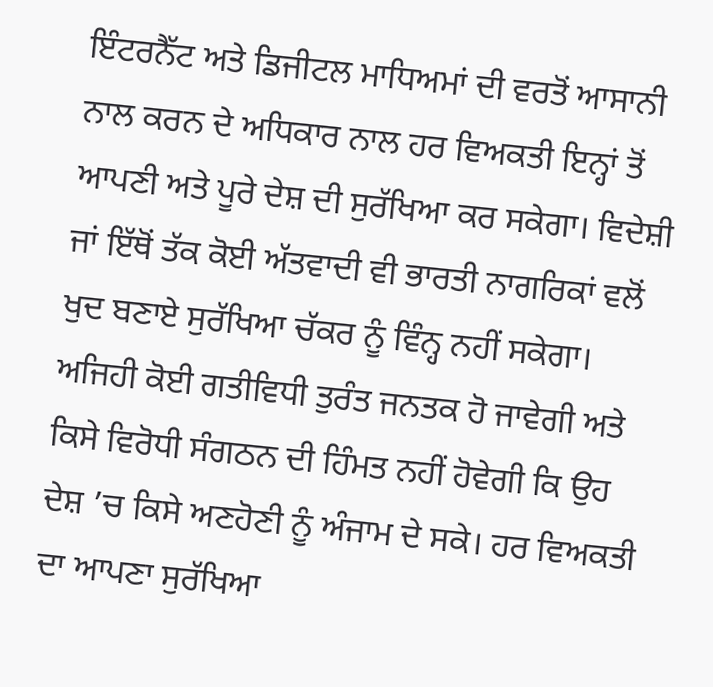ਇੰਟਰਨੈੱਟ ਅਤੇ ਡਿਜੀਟਲ ਮਾਧਿਅਮਾਂ ਦੀ ਵਰਤੋਂ ਆਸਾਨੀ ਨਾਲ ਕਰਨ ਦੇ ਅਧਿਕਾਰ ਨਾਲ ਹਰ ਵਿਅਕਤੀ ਇਨ੍ਹਾਂ ਤੋਂ ਆਪਣੀ ਅਤੇ ਪੂਰੇ ਦੇਸ਼ ਦੀ ਸੁਰੱਖਿਆ ਕਰ ਸਕੇਗਾ। ਵਿਦੇਸ਼ੀ ਜਾਂ ਇੱਥੋਂ ਤੱਕ ਕੋਈ ਅੱਤਵਾਦੀ ਵੀ ਭਾਰਤੀ ਨਾਗਰਿਕਾਂ ਵਲੋਂ ਖੁਦ ਬਣਾਏ ਸੁਰੱਖਿਆ ਚੱਕਰ ਨੂੰ ਵਿੰਨ੍ਹ ਨਹੀਂ ਸਕੇਗਾ। ਅਜਿਹੀ ਕੋਈ ਗਤੀਵਿਧੀ ਤੁਰੰਤ ਜਨਤਕ ਹੋ ਜਾਵੇਗੀ ਅਤੇ ਕਿਸੇ ਵਿਰੋਧੀ ਸੰਗਠਨ ਦੀ ਹਿੰਮਤ ਨਹੀਂ ਹੋਵੇਗੀ ਕਿ ਉਹ ਦੇਸ਼ ’ਚ ਕਿਸੇ ਅਣਹੋਣੀ ਨੂੰ ਅੰਜਾਮ ਦੇ ਸਕੇ। ਹਰ ਵਿਅਕਤੀ ਦਾ ਆਪਣਾ ਸੁਰੱਖਿਆ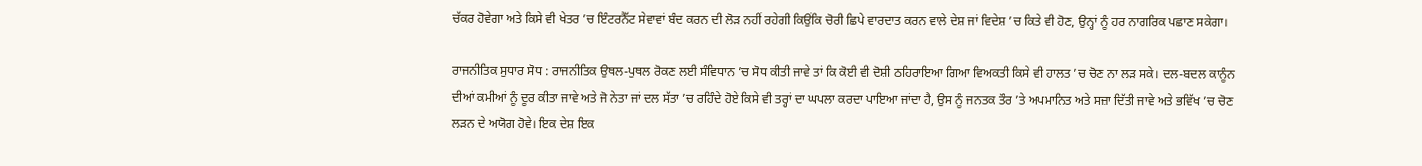ਚੱਕਰ ਹੋਵੇਗਾ ਅਤੇ ਕਿਸੇ ਵੀ ਖੇਤਰ ’ਚ ਇੰਟਰਨੈੱਟ ਸੇਵਾਵਾਂ ਬੰਦ ਕਰਨ ਦੀ ਲੋੜ ਨਹੀਂ ਰਹੇਗੀ ਕਿਉਂਕਿ ਚੋਰੀ ਛਿਪੇ ਵਾਰਦਾਤ ਕਰਨ ਵਾਲੇ ਦੇਸ਼ ਜਾਂ ਵਿਦੇਸ਼ ’ਚ ਕਿਤੇ ਵੀ ਹੋਣ, ਉਨ੍ਹਾਂ ਨੂੰ ਹਰ ਨਾਗਰਿਕ ਪਛਾਣ ਸਕੇਗਾ।

ਰਾਜਨੀਤਿਕ ਸੁਧਾਰ ਸੋਧ : ਰਾਜਨੀਤਿਕ ਉਥਲ-ਪੁਥਲ ਰੋਕਣ ਲਈ ਸੰਵਿਧਾਨ ’ਚ ਸੋਧ ਕੀਤੀ ਜਾਵੇ ਤਾਂ ਕਿ ਕੋਈ ਵੀ ਦੋਸ਼ੀ ਠਹਿਰਾਇਆ ਗਿਆ ਵਿਅਕਤੀ ਕਿਸੇ ਵੀ ਹਾਲਤ ’ਚ ਚੋਣ ਨਾ ਲੜ ਸਕੇ। ਦਲ-ਬਦਲ ਕਾਨੂੰਨ ਦੀਆਂ ਕਮੀਆਂ ਨੂੰ ਦੂਰ ਕੀਤਾ ਜਾਵੇ ਅਤੇ ਜੋ ਨੇਤਾ ਜਾਂ ਦਲ ਸੱਤਾ ’ਚ ਰਹਿੰਦੇ ਹੋਏ ਕਿਸੇ ਵੀ ਤਰ੍ਹਾਂ ਦਾ ਘਪਲਾ ਕਰਦਾ ਪਾਇਆ ਜਾਂਦਾ ਹੈ, ਉਸ ਨੂੰ ਜਨਤਕ ਤੌਰ ’ਤੇ ਅਪਮਾਨਿਤ ਅਤੇ ਸਜ਼ਾ ਦਿੱਤੀ ਜਾਵੇ ਅਤੇ ਭਵਿੱਖ ’ਚ ਚੋਣ ਲੜਨ ਦੇ ਅਯੋਗ ਹੋਵੇ। ਇਕ ਦੇਸ਼ ਇਕ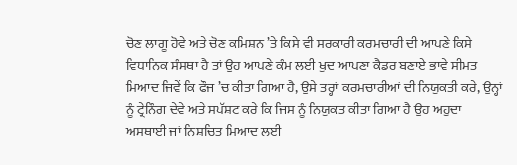ਚੋਣ ਲਾਗੂ ਹੋਵੇ ਅਤੇ ਚੋਣ ਕਮਿਸ਼ਨ ’ਤੇ ਕਿਸੇ ਵੀ ਸਰਕਾਰੀ ਕਰਮਚਾਰੀ ਦੀ ਆਪਣੇ ਕਿਸੇ ਵਿਧਾਨਿਕ ਸੰਸਥਾ ਹੈ ਤਾਂ ਉਹ ਆਪਣੇ ਕੰਮ ਲਈ ਖੁਦ ਆਪਣਾ ਕੈਡਰ ਬਣਾਏ ਭਾਵੇ ਸੀਮਤ ਮਿਆਦ ਜਿਵੇਂ ਕਿ ਫੌਜ ’ਚ ਕੀਤਾ ਗਿਆ ਹੈ, ਉਸੇ ਤਰ੍ਹਾਂ ਕਰਮਚਾਰੀਆਂ ਦੀ ਨਿਯੁਕਤੀ ਕਰੇ, ਉਨ੍ਹਾਂ ਨੂੰ ਟ੍ਰੇਨਿੰਗ ਦੇਵੇ ਅਤੇ ਸਪੱਸ਼ਟ ਕਰੇ ਕਿ ਜਿਸ ਨੂੰ ਨਿਯੁਕਤ ਕੀਤਾ ਗਿਆ ਹੈ ਉਹ ਅਹੁਦਾ ਅਸਥਾਈ ਜਾਂ ਨਿਸ਼ਚਿਤ ਮਿਆਦ ਲਈ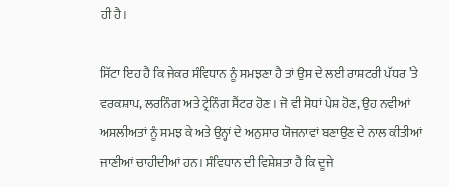ਹੀ ਹੈ।

ਸਿੱਟਾ ਇਹ ਹੈ ਕਿ ਜੇਕਰ ਸੰਵਿਧਾਨ ਨੂੰ ਸਮਝਣਾ ਹੈ ਤਾਂ ਉਸ ਦੇ ਲਈ ਰਾਸ਼ਟਰੀ ਪੱਧਰ ’ਤੇ ਵਰਕਸ਼ਾਪ, ਲਰਨਿੰਗ ਅਤੇ ਟ੍ਰੇਨਿੰਗ ਸੈਂਟਰ ਹੋਣ। ਜੋ ਵੀ ਸੋਧਾਂ ਪੇਸ਼ ਹੋਣ, ਉਹ ਨਵੀਆਂ ਅਸਲੀਅਤਾਂ ਨੂੰ ਸਮਝ ਕੇ ਅਤੇ ਉਨ੍ਹਾਂ ਦੇ ਅਨੁਸਾਰ ਯੋਜਨਾਵਾਂ ਬਣਾਉਣ ਦੇ ਨਾਲ ਕੀਤੀਆਂ ਜਾਣੀਆਂ ਚਾਹੀਦੀਆਂ ਹਨ। ਸੰਵਿਧਾਨ ਦੀ ਵਿਸ਼ੇਸ਼ਤਾ ਹੈ ਕਿ ਦੂਜੇ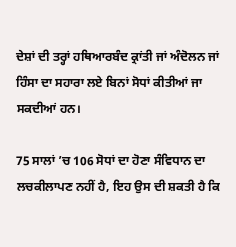ਦੇਸ਼ਾਂ ਦੀ ਤਰ੍ਹਾਂ ਹਥਿਆਰਬੰਦ ਕ੍ਰਾਂਤੀ ਜਾਂ ਅੰਦੋਲਨ ਜਾਂ ਹਿੰਸਾ ਦਾ ਸਹਾਰਾ ਲਏ ਬਿਨਾਂ ਸੋਧਾਂ ਕੀਤੀਆਂ ਜਾ ਸਕਦੀਆਂ ਹਨ।

75 ਸਾਲਾਂ ’ਚ 106 ਸੋਧਾਂ ਦਾ ਹੋਣਾ ਸੰਵਿਧਾਨ ਦਾ ਲਚਕੀਲਾਪਣ ਨਹੀਂ ਹੈ, ਇਹ ਉਸ ਦੀ ਸ਼ਕਤੀ ਹੈ ਕਿ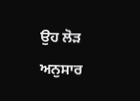ਉਹ ਲੋੜ ਅਨੁਸਾਰ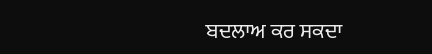ਬਦਲਾਅ ਕਰ ਸਕਦਾ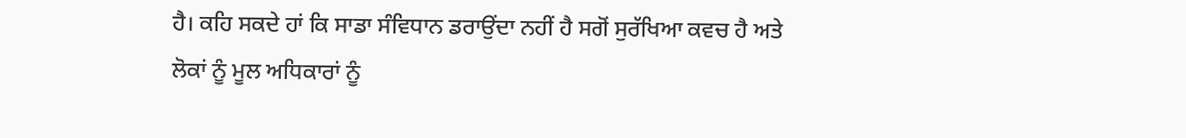ਹੈ। ਕਹਿ ਸਕਦੇ ਹਾਂ ਕਿ ਸਾਡਾ ਸੰਵਿਧਾਨ ਡਰਾਉਂਦਾ ਨਹੀਂ ਹੈ ਸਗੋਂ ਸੁਰੱਖਿਆ ਕਵਚ ਹੈ ਅਤੇ ਲੋਕਾਂ ਨੂੰ ਮੂਲ ਅਧਿਕਾਰਾਂ ਨੂੰ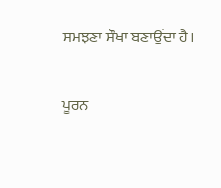ਸਮਝਣਾ ਸੌਖਾ ਬਣਾਉਂਦਾ ਹੈ।

ਪੂਰਨ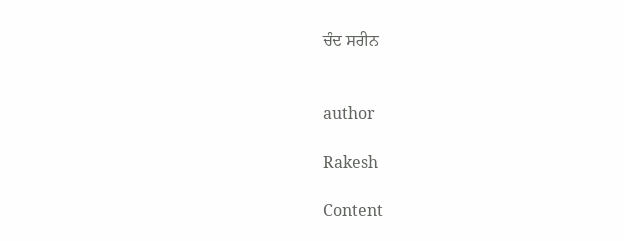ਚੰਦ ਸਰੀਨ


author

Rakesh

Content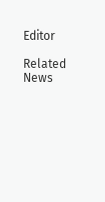Editor

Related News